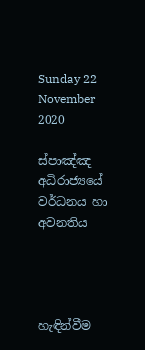Sunday 22 November 2020

ස්පාඤ්ඤ අධිරාජ්‍යයේ වර්ධනය හා අවනතිය




හැඳින්වීම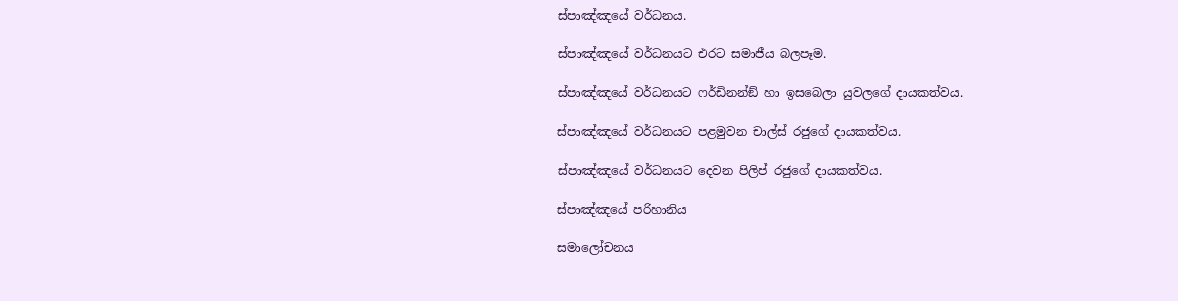ස්පාඤ්ඤයේ වර්ධනය.

ස්පාඤ්ඤයේ වර්ධනයට එරට සමාජීය බලපෑම.

ස්පාඤ්ඤයේ වර්ධනයට ෆර්ඩිනන්ඞ් හා ඉසබෙලා යුවලගේ දායකත්වය.

ස්පාඤ්ඤයේ වර්ධනයට පළමුවන චාල්ස් රජුගේ දායකත්වය.

ස්පාඤ්ඤයේ වර්ධනයට දෙවන පිලිප් රජුගේ දායකත්වය.

ස්පාඤ්ඤයේ පරිහානිය

සමාලෝචනය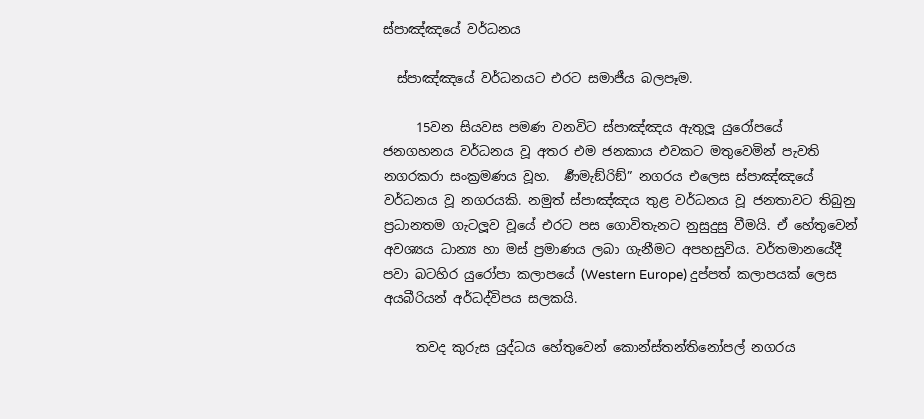ස්පාඤ්ඤයේ වර්ධනය

  ස්පාඤ්ඤයේ වර්ධනයට එරට සමාජීය බලපෑම.

     15වන සියවස පමණ වනවිට ස්පාඤ්ඤය ඇතුලූ යුරෝපයේ ජනගහනය වර්ධනය වූ අතර එම ජනකාය එවකට මතුවෙමින් පැවති නගරකරා සංක්‍රමණය වූහ.  ර්‍ණමැඞ්රිඞ්” නගරය එලෙස ස්පාඤ්ඤයේ වර්ධනය වූ නගරයකි. නමුත් ස්පාඤ්ඤය තුළ වර්ධනය වූ ජනතාවට තිබුනු ප්‍රධානතම ගැටලූව වූයේ එරට පස ගොවිතැනට නුසුදුසු වීමයි. ඒ හේතුවෙන් අවශ්‍යය ධාන්‍ය හා මස් ප්‍රමාණය ලබා ගැනීමට අපහසුවිය. වර්තමානයේදී පවා බටහිර යුරෝපා කලාපයේ (Western Europe) දුප්පත් කලාපයක් ලෙස අයබීරියන් අර්ධද්විපය සලකයි.

     තවද කුරුස යුද්ධය හේතුවෙන් කොන්ස්තන්තිනෝපල් නගරය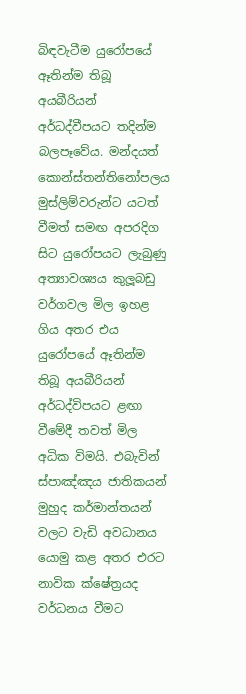බිඳවැටීම යුරෝපයේ ඈතින්ම තිබූ අයබීරියන් අර්ධද්වීපයට තදින්ම බලපෑවේය. මන්දයත් කොන්ස්තන්තිනෝපලය මුස්ලිම්වරුන්ට යටත් වීමත් සමඟ අපරදිග සිට යුරෝපයට ලැබුණු අත්‍යාවශ්‍යය කුලූබඩු වර්ගවල මිල ඉහළ ගිය අතර එය යුරෝපයේ ඈතින්ම තිබූ අයබීරියන් අර්ධද්විපයට ළඟා වීමේදී තවත් මිල අධික විමයි. එබැවින් ස්පාඤ්ඤය ජාතිකයන් මුහුද කර්මාන්තයන් වලට වැඩි අවධානය යොමු කළ අතර එරට නාවික ක්ෂේත්‍රයද වර්ධනය වීමට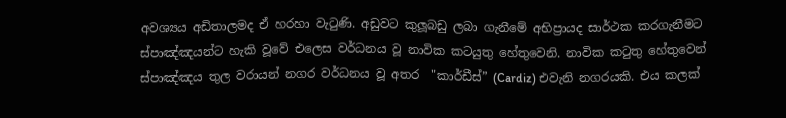අවශ්‍යය අඩිතාලමද ඒ හරහා වැටුණි. අඩුවට කුලූබඩු ලබා ගැනීමේ අභිප්‍රායද සාර්ථක කරගැනීමට ස්පාඤ්ඤයන්ට හැකි වූවේ එලෙස වර්ධනය වූ නාවික කටයුතු හේතුවෙනි. නාවික කටුතු හේතුවෙන් ස්පාඤ්ඤය තුල වරායන් නගර වර්ධනය වූ අතර  "කාර්ඩීස්” (Cardiz) එවැනි නගරයකි. එය කලක්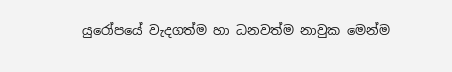යුරෝපයේ වැදගත්ම හා ධනවත්ම නාවුක මෙන්ම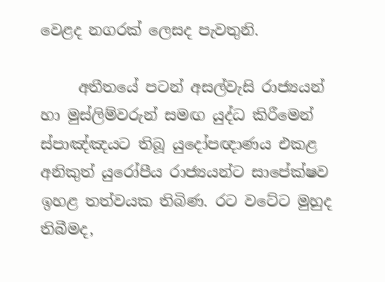වෙළද නගරක් ලෙසද පැවතුනි.

     අතීතයේ පටන් අසල්වැසි රාජ්‍යයන් හා මුස්ලිම්වරුන් සමඟ යුද්ධ කිරීමෙන් ස්පාඤ්ඤයට තිබූ යුදෝපඥාණය එකළ අනිකුත් යුරෝපීය රාජ්‍යයන්ට සාපේක්ෂව ඉහළ තත්වයක තිබිණ. රට වටේට මුහුද තිබීමද,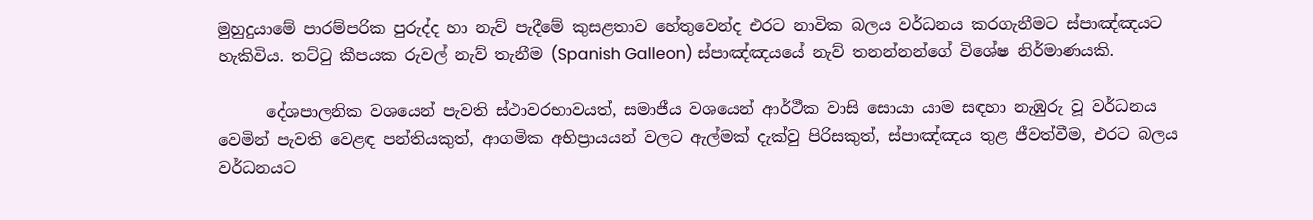මුහුදුයාමේ පාරම්පරික පුරුද්ද හා නැව් පැදීමේ කුසළතාව හේතුවෙන්ද එරට නාවික බලය වර්ධනය කරගැනීමට ස්පාඤ්ඤයට හැකිවිය. තට්ටු කීපයක රුවල් නැව් තැනීම (Spanish Galleon) ස්පාඤ්ඤයයේ නැව් තනන්නන්ගේ විශේෂ නිර්මාණයකි.

      දේශපාලනික වශයෙන් පැවති ස්ථාවරභාවයත්, සමාජීය වශයෙන් ආර්ථීක වාසි සොයා යාම සඳහා නැඹුරු වූ වර්ධනය වෙමින් පැවති වෙළඳ පන්තියකුත්, ආගමික අභිප්‍රායයන් වලට ඇල්මක් දැක්වු පිරිසකුත්, ස්පාඤ්ඤය තුළ ජීවත්වීම, එරට බලය වර්ධනයට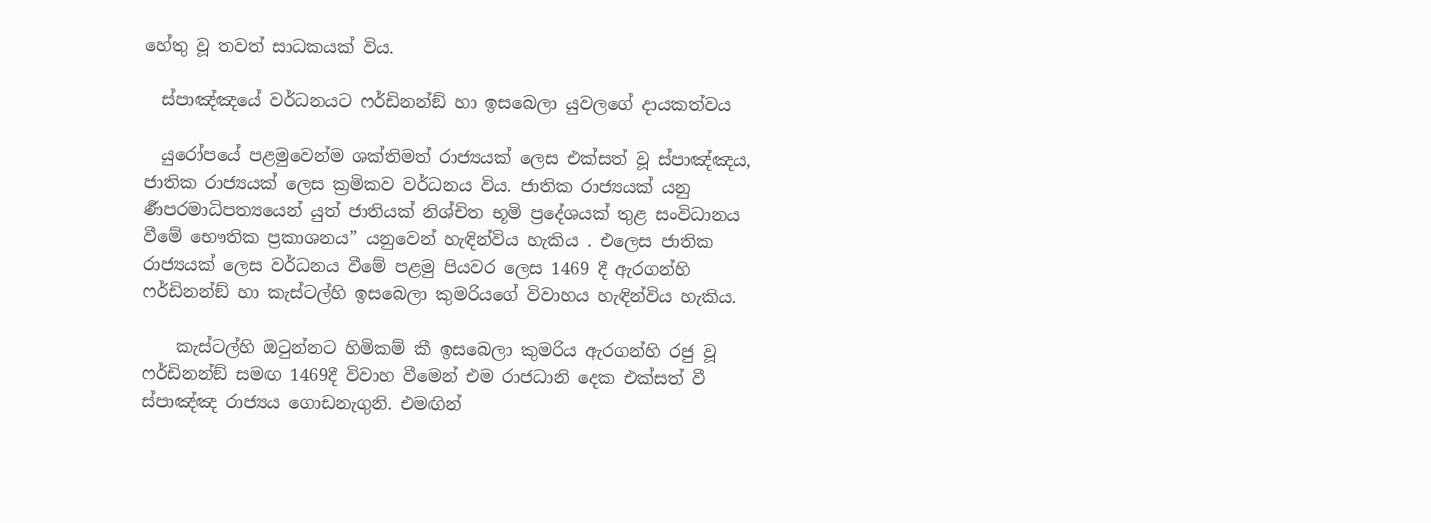හේතු වූ තවත් සාධකයක් විය.

  ස්පාඤ්ඤයේ වර්ධනයට ෆර්ඩිනන්ඞ් හා ඉසබෙලා යුවලගේ දායකත්වය

  යුරෝපයේ පළමුවෙන්ම ශක්තිමත් රාජ්‍යයක් ලෙස එක්සත් වූ ස්පාඤ්ඤය, ජාතික රාජ්‍යයක් ලෙස ක්‍රමිකව වර්ධනය විය. ජාතික රාජ්‍යයක් යනු  ර්‍ණපරමාධිපත්‍යයෙන් යුත් ජාතියක් නිශ්චිත භූමි ප්‍රදේශයක් තුළ සංවිධානය වීමේ භෞතික ප්‍රකාශනය” යනුවෙන් හැඳින්විය හැකිය . එලෙස ජාතික රාජ්‍යයක් ලෙස වර්ධනය වීමේ පළමු පියවර ලෙස 1469 දී ඇරගන්හි ෆර්ඩිනන්ඞ් හා කැස්ටල්හි ඉසබෙලා කුමරියගේ විවාහය හැඳින්විය හැකිය.

    කැස්ටල්හි ඔටුන්නට හිමිකම් කී ඉසබෙලා කුමරිය ඇරගන්හි රජු වූ ෆර්ඩිනන්ඞ් සමඟ 1469දී විවාහ වීමෙන් එම රාජධානි දෙක එක්සත් වී ස්පාඤ්ඤ රාජ්‍යය ගොඩනැගුනි. එමඟින්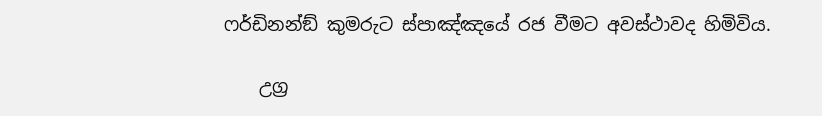ෆර්ඩිනන්ඞ් කුමරුට ස්පාඤ්ඤයේ රජ වීමට අවස්ථාවද හිමිවිය.

    උග්‍ර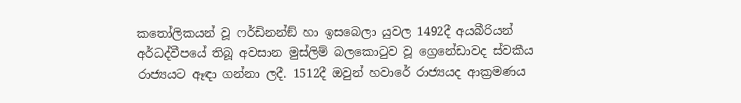කතෝලිකයන් වූ ෆර්ඩිනන්ඞ් හා ඉසබෙලා යුවල 1492දී අයබීරියන් අර්ධද්වීපයේ තිබූ අවසාන මුස්ලිම් බලකොටුව වූ ග්‍රෙනේඩාවද ස්වකීය රාජ්‍යයට ඈඳා ගන්නා ලදී. 1512දී ඔවුන් හවාරේ රාජ්‍යයද ආක්‍රමණය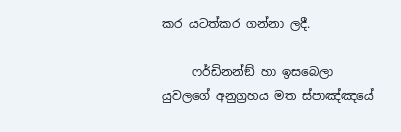කර යටත්කර ගන්නා ලදී.

     ෆර්ඩිනන්ඞ් හා ඉසබෙලා යුවලගේ අනුග්‍රහය මත ස්පාඤ්ඤයේ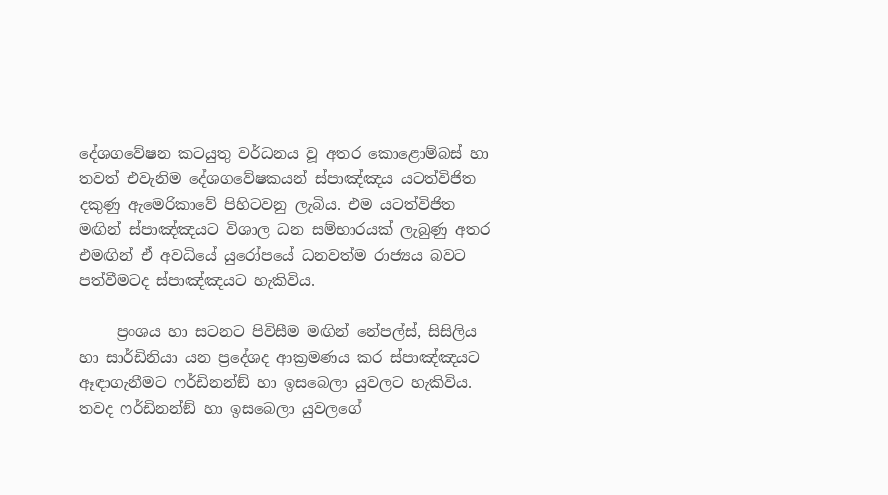දේශගවේෂන කටයුතු වර්ධනය වූ අතර කොළොම්බස් හා තවත් එවැනිම දේශගවේෂකයන් ස්පාඤ්ඤය යටත්විජිත දකුණු ඇමෙරිකාවේ පිහිටවනු ලැබිය. එම යටත්විජිත මඟින් ස්පාඤ්ඤයට විශාල ධන සම්භාරයක් ලැබුණු අතර එමඟින් ඒ අවධියේ යුරෝපයේ ධනවත්ම රාජ්‍යය බවට පත්වීමටද ස්පාඤ්ඤයට හැකිවිය.

     ප්‍රංශය හා සටනට පිවිසීම මඟින් නේපල්ස්, සිසිලිය හා සාර්ඩිනියා යන ප්‍රදේශද ආක්‍රමණය කර ස්පාඤ්ඤයට ඈඳාගැනීමට ෆර්ඩිනන්ඞ් හා ඉසබෙලා යුවලට හැකිවිය. තවද ෆර්ඩිනන්ඞ් හා ඉසබෙලා යුවලගේ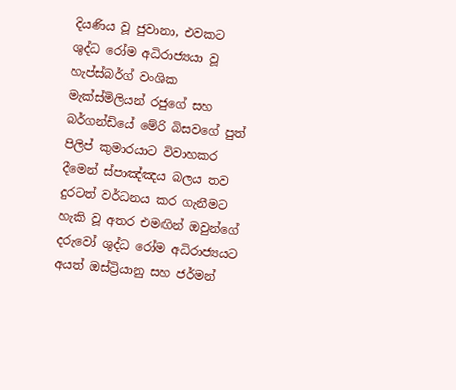දියණිය වූ ජුවානා, එවකට ශුද්ධ රෝම අධිරාජ්‍යයා වූ හැප්ස්බර්ග් වංශික මැක්ස්මිලියන් රජුගේ සහ බර්ගන්ඩියේ මේරි බිසවගේ පුත් පිලිප් කුමාරයාට විවාහකර දීමෙන් ස්පාඤ්ඤය බලය තව දුරටත් වර්ධනය කර ගැනීමට හැකි වූ අතර එමඟින් ඔවුන්ගේ දරුවෝ ශුද්ධ රෝම අධිරාජ්‍යයට අයත් ඔස්ට්‍රියානු සහ ජර්මන්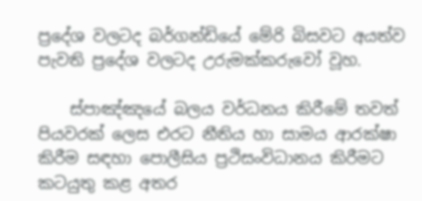ප්‍රදේශ වලටද බර්ගන්ඩියේ මේරි බිසවට අයත්ව පැවති ප්‍රදේශ වලටද උරුමක්කරුවෝ වූහ.

    ස්පාඤ්ඤයේ බලය වර්ධනය කිරීමේ තවත් පියවරක් ලෙස එරට නීතිය හා සාමය ආරක්ෂා කිරීම සඳහා පොලීසිය ප්‍රථිසංවිධානය කිරීමට කටයුතු කළ අතර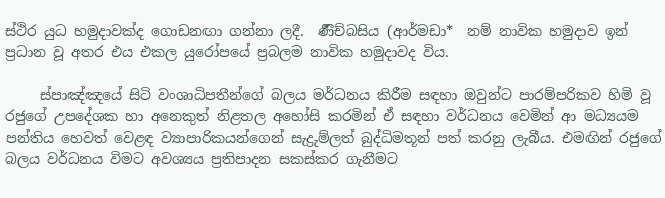ස්ථිර යුධ හමුදාවක්ද ගොඩනඟා ගන්නා ලදී.  ර්‍ණීච්බසිය (ආර්මඩා*  නම් නාවික හමුදාව ඉන් ප්‍රධාන වූ අතර එය එකල යුරෝපයේ ප්‍රබලම නාවික හමුදාවද විය.

     ස්පාඤ්ඤයේ සිටි වංශාධිපතීන්ගේ බලය මර්ධනය කිරීම සඳහා ඔවුන්ට පාරම්පරිකව හිමි වූ රජුගේ උපදේශක හා අනෙකුත් නිළතල අහෝසි කරමින් ඒ සඳහා වර්ධනය වෙමින් ආ මධ්‍යයම පන්තිය හෙවත් වෙළඳ ව්‍යාපාරිකයන්ගෙන් සැද්‍රුම්ලත් බුද්ධිමතූන් පත් කරනු ලැබීය. එමඟින් රජුගේ බලය වර්ධනය විමට අවශ්‍යය ප්‍රතිපාදන සකස්කර ගැනීමට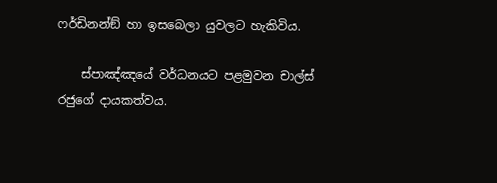ෆර්ඩිනන්ඞ් හා ඉසබෙලා යුවලට හැකිවිය.

    ස්පාඤ්ඤයේ වර්ධනයට පළමුවන චාල්ස් රජුගේ දායකත්වය.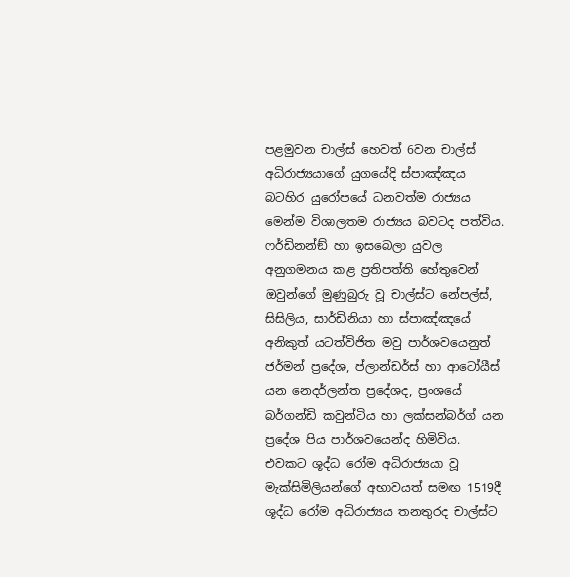පළමුවන චාල්ස් හෙවත් 6වන චාල්ස් අධිරාජ්‍යයාගේ යුගයේදි ස්පාඤ්ඤය බටහිර යුරෝපයේ ධනවත්ම රාජ්‍යය මෙන්ම විශාලතම රාජ්‍යය බවටද පත්විය. ෆර්ඩිනන්ඞ් හා ඉසබෙලා යුවල අනුගමනය කළ ප්‍රතිපත්ති හේතුවෙන් ඔවුන්ගේ මුණුබුරු වූ චාල්ස්ට නේපල්ස්, සිසිලිය, සාර්ඩිනියා හා ස්පාඤ්ඤයේ අනිකුත් යටත්විජිත මවු පාර්ශවයෙනුත් ජර්මන් ප්‍රදේශ, ප්ලාන්ඩර්ස් හා ආටෝයීස් යන නෙදර්ලන්ත ප්‍රදේශද, ප්‍රංශයේ බර්ගන්ඩි කවුන්ටිය හා ලක්සන්බර්ග් යන ප්‍රදේශ පිය පාර්ශවයෙන්ද හිමිවිය. එවකට ශූද්ධ රෝම අධිරාජ්‍යයා වූ මැක්සිමිලියන්ගේ අභාවයත් සමඟ 1519දී ශූද්ධ රෝම අධිරාජ්‍යය තනතුරද චාල්ස්ට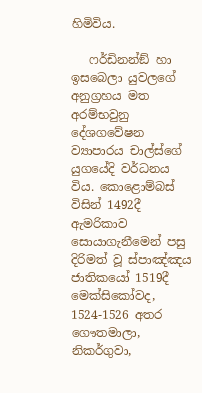හිමිවිය.

   ෆර්ඩිනන්ඞ් හා ඉසබෙලා යුවලගේ අනුග්‍රහය මත අරම්භවුනු දේශගවේෂන ව්‍යාපාරය චාල්ස්ගේ යුගයේදි වර්ධනය විය. කොළොම්බස් විසින් 1492දී ඇමරිකාව සොයාගැනීමෙන් පසු දිරිමත් වූ ස්පාඤ්ඤය ජාතිකයෝ 1519දී මෙක්සිකෝවද, 1524-1526 අතර ගෞතමාලා, නිකර්ගුවා,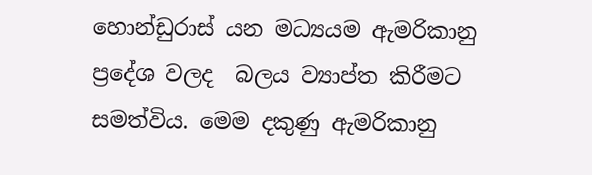හොන්ඩුරාස් යන මධ්‍යයම ඇමරිකානු ප්‍රදේශ වලද  බලය ව්‍යාප්ත කිරීමට සමත්විය. මෙම දකුණු ඇමරිකානු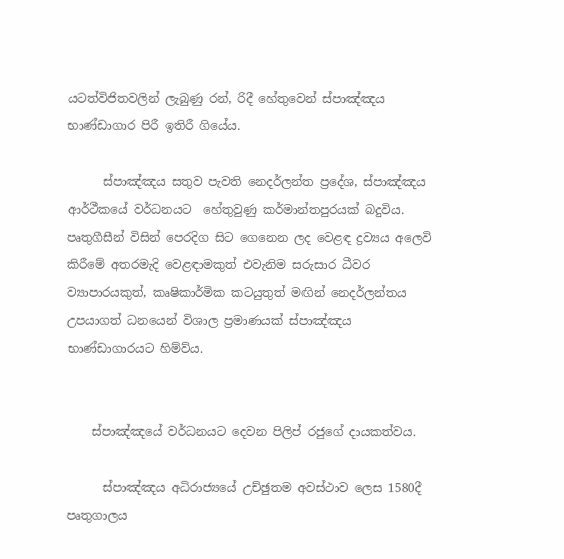යටත්විජිතවලින් ලැබුණු රන්, රිදී හේතුවෙන් ස්පාඤ්ඤය භාණ්ඩාගාර පිරී ඉතිරී ගියේය.

      ස්පාඤ්ඤය සතුව පැවති නෙදර්ලන්ත ප්‍රදේශ, ස්පාඤ්ඤය ආර්ථීකයේ වර්ධනයට  හේතුවුණු කර්මාන්තපුරයක් බදුවිය. පෘතුගීසීන් විසින් පෙරදිග සිට ගෙනෙන ලද වෙළඳ ද්‍රව්‍යය අලෙවි කිරීමේ අතරමැදි වෙළඳාමකුත් එවැනිම සරුසාර ධීවර ව්‍යාපාරයකුත්, කෘෂිකාර්මික කටයුතුත් මඟින් නෙදර්ලන්තය උපයාගත් ධනයෙන් විශාල ප්‍රමාණයක් ස්පාඤ්ඤය භාණ්ඩාගාරයට හිම්ව්ය.


    ස්පාඤ්ඤයේ වර්ධනයට දෙවන පිලිප් රජුගේ දායකත්වය.

      ස්පාඤ්ඤය අධිරාජ්‍යයේ උච්ඡුතම අවස්ථාව ලෙස 1580දී පෘතුගාලය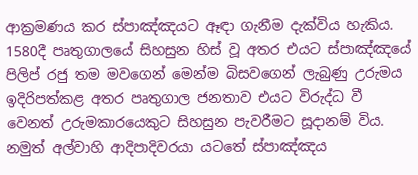ආක්‍රමණය කර ස්පාඤ්ඤයට ඈඳා ගැනීම දැක්විය හැකිය. 1580දී පෘතුගාලයේ සිහසුන හිස් වූ අතර එයට ස්පාඤ්ඤයේ පිලිප් රජු තම මවගෙන් මෙන්ම බිසවගෙන් ලැබුණු උරුමය ඉදිරිපත්කළ අතර පෘතුගාල ජනතාව එයට විරුද්ධ වී වෙනත් උරුමකාරයෙකුට සිහසුන පැවරීමට සූදානම් විය. නමුත් අල්වාහි ආදිපාදිවරයා යටතේ ස්පාඤ්ඤය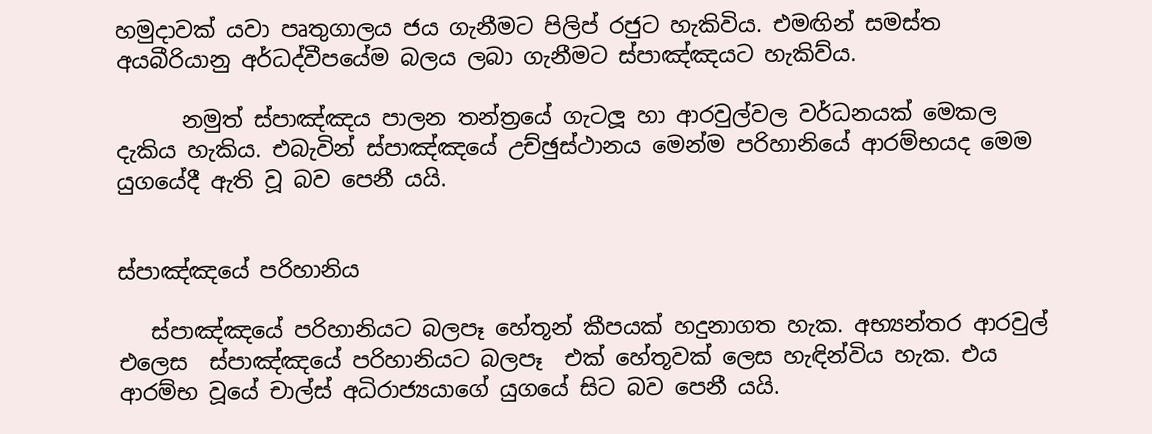හමුදාවක් යවා පෘතුගාලය ජය ගැනීමට පිලිප් රජුට හැකිවිය. එමඟින් සමස්ත අයබීරියානු අර්ධද්වීපයේම බලය ලබා ගැනීමට ස්පාඤ්ඤයට හැකිව්ය.

      නමුත් ස්පාඤ්ඤය පාලන තන්ත්‍රයේ ගැටලූ හා ආරවුල්වල වර්ධනයක් මෙකල දැකිය හැකිය. එබැවින් ස්පාඤ්ඤයේ උච්ඡුස්ථානය මෙන්ම පරිහානියේ ආරම්භයද මෙම යුගයේදී ඇති වූ බව පෙනී යයි.


ස්පාඤ්ඤයේ පරිහානිය

   ස්පාඤ්ඤයේ පරිහානියට බලපෑ හේතූන් කීපයක් හදුනාගත හැක. අභ්‍යන්තර ආරවුල් එලෙස  ස්පාඤ්ඤයේ පරිහානියට බලපෑ  එක් හේතූවක් ලෙස හැඳින්විය හැක. එය ආරම්භ වූයේ චාල්ස් අධිරාජ්‍යයාගේ යුගයේ සිට බව පෙනී යයි.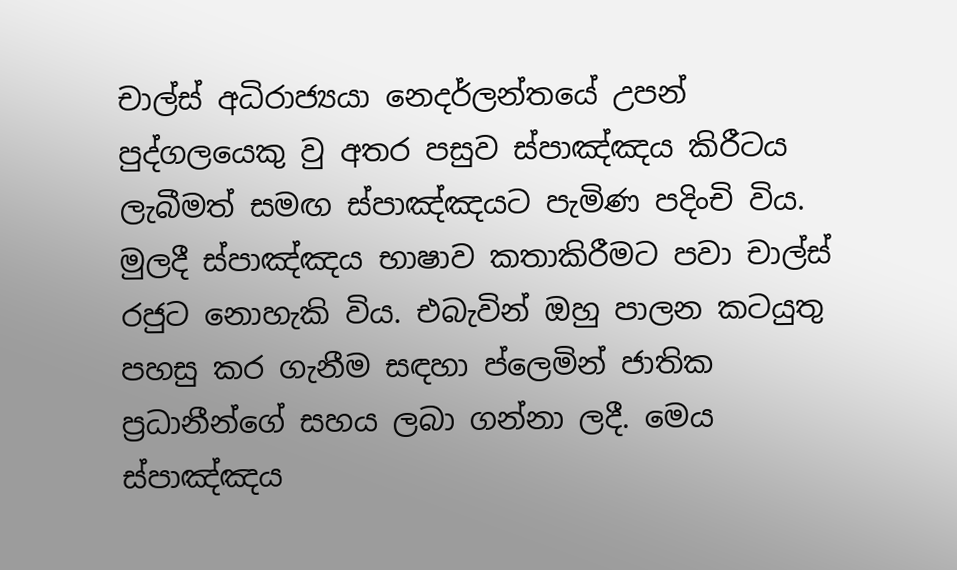චාල්ස් අධිරාජ්‍යයා නෙදර්ලන්තයේ උපන් පුද්ගලයෙකු වු අතර පසුව ස්පාඤ්ඤය කිරීටය ලැබීමත් සමඟ ස්පාඤ්ඤයට පැමිණ පදිංචි විය. මුලදී ස්පාඤ්ඤය භාෂාව කතාකිරීමට පවා චාල්ස් රජුට නොහැකි විය. එබැවින් ඔහු පාලන කටයුතු පහසු කර ගැනීම සඳහා ප්ලෙමින් ජාතික ප්‍රධානීන්ගේ සහය ලබා ගන්නා ලදී. මෙය ස්පාඤ්ඤය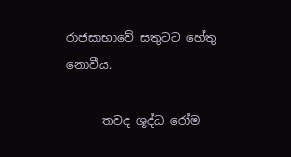රාජසාභාවේ සතුටට හේතු නොවීය.

      තවද ශූද්ධ රෝම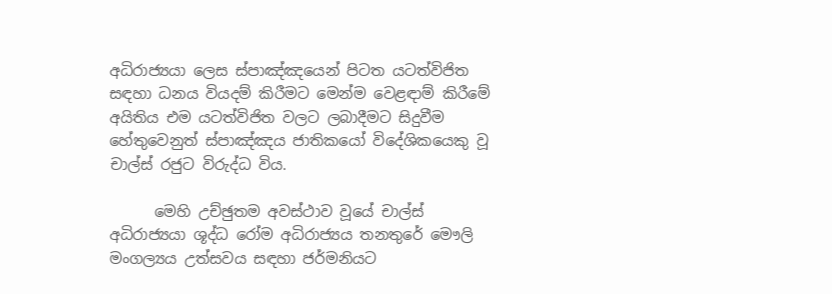අධිරාජ්‍යයා ලෙස ස්පාඤ්ඤයෙන් පිටත යටත්විජිත සඳහා ධනය වියදම් කිරීමට මෙන්ම වෙළඳාම් කිරීමේ අයිතිය එම යටත්විජිත වලට ලබාදීමට සිදුවීම හේතුවෙනුත් ස්පාඤ්ඤය ජාතිකයෝ විදේශිකයෙකු වූ චාල්ස් රජුට විරුද්ධ විය.

      මෙහි උච්ඡුතම අවස්ථාව වූයේ චාල්ස් අධිරාජ්‍යයා ශූද්ධ රෝම අධිරාජ්‍යය තනතුරේ මෞලි මංගල්‍යය උත්සවය සඳහා ජර්මනියට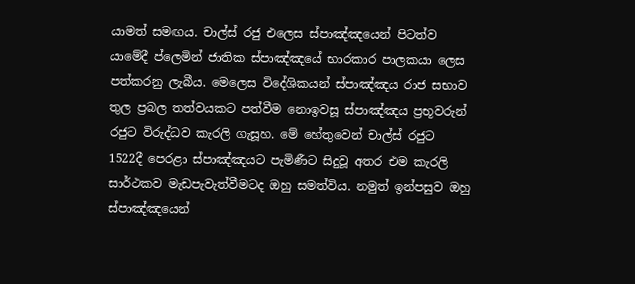යාමත් සමඟය. චාල්ස් රජු එලෙස ස්පාඤ්ඤයෙන් පිටත්ව යාමේදී ප්ලෙමින් ජාතික ස්පාඤ්ඤයේ භාරකාර පාලකයා ලෙස පත්කරනු ලැබීය. මෙලෙස විදේශිකයන් ස්පාඤ්ඤය රාජ සභාව තුල ප්‍රබල තත්වයකට පත්වීම නොඉවසූ ස්පාඤ්ඤය ප්‍රභූවරුන් රජුට විරුද්ධව කැරලි ගැසූහ. මේ හේතුවෙන් චාල්ස් රජුට 1522දී පෙරළා ස්පාඤ්ඤයට පැමිණීට සිදුවූ අතර එම කැරලි සාර්ථකව මැඩපැවැත්වීමටද ඔහු සමත්විය. නමුත් ඉන්පසුව ඔහු  ස්පාඤ්ඤයෙන්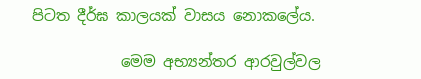පිටත දීර්ඝ කාලයක් වාසය නොකලේය.

            මෙම අභ්‍යන්තර ආරවුල්වල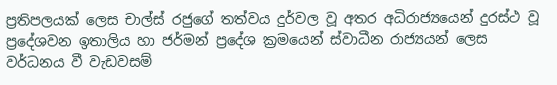ප්‍රතිපලයක් ලෙස චාල්ස් රජුගේ තත්වය දුර්වල වූ අතර අධිරාජ්‍යයෙන් දුරස්ථ වූ ප්‍රදේශවන ඉතාලිය හා ජර්මන් ප්‍රදේශ ක්‍රමයෙන් ස්වාධීන රාජ්‍යයන් ලෙස වර්ධනය වී වැඩවසම්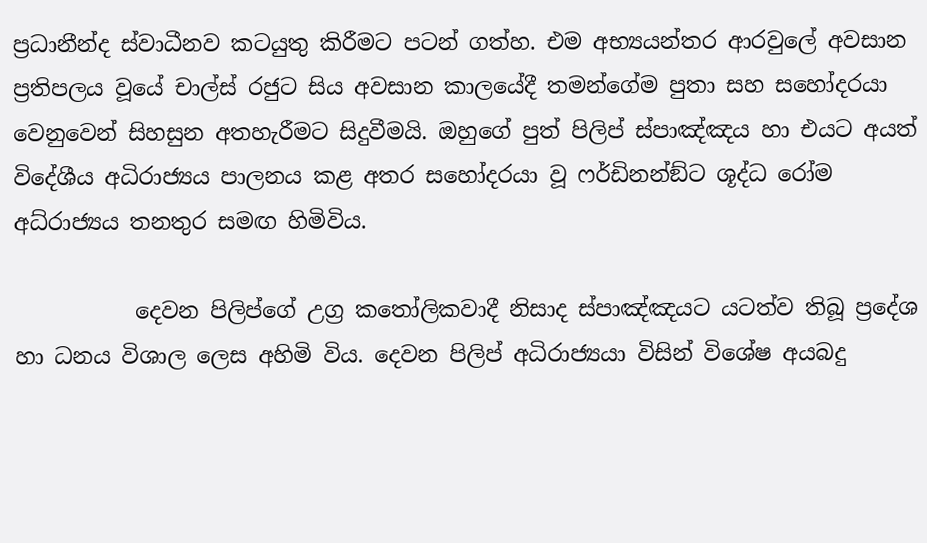ප්‍රධානීන්ද ස්වාධීනව කටයුතු කිරීමට පටන් ගත්හ. එම අභ්‍යයන්තර ආරවුලේ අවසාන ප්‍රතිපලය වූයේ චාල්ස් රජුට සිය අවසාන කාලයේදී තමන්ගේම පුතා සහ සහෝදරයා වෙනුවෙන් සිහසුන අතහැරීමට සිදුවීමයි. ඔහුගේ පුත් පිලිප් ස්පාඤ්ඤය හා එයට අයත් විදේශීය අධිරාජ්‍යය පාලනය කළ අතර සහෝදරයා වූ ෆර්ඩිනන්ඞ්ට ශූද්ධ රෝම අධ්රාජ්‍යය තනතුර සමඟ හිමිවිය.

           දෙවන පිලිප්ගේ උග්‍ර කතෝලිකවාදී නිසාද ස්පාඤ්ඤයට යටත්ව තිබූ ප්‍රදේශ හා ධනය විශාල ලෙස අහිමි විය. දෙවන පිලිප් අධිරාජ්‍යයා විසින් විශේෂ අයබදු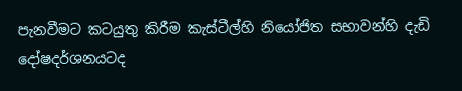පැනවීමට කටයුතු කිරීම කැස්ටීල්හි නියෝජිත සභාවන්හි දැඩි දෝෂදර්ශනයටද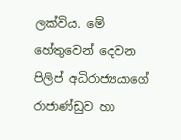ලක්විය. මේ හේතුවෙන් දෙවන පිලිප් අධිරාජ්‍යයාගේ රාජාණ්ඩුව හා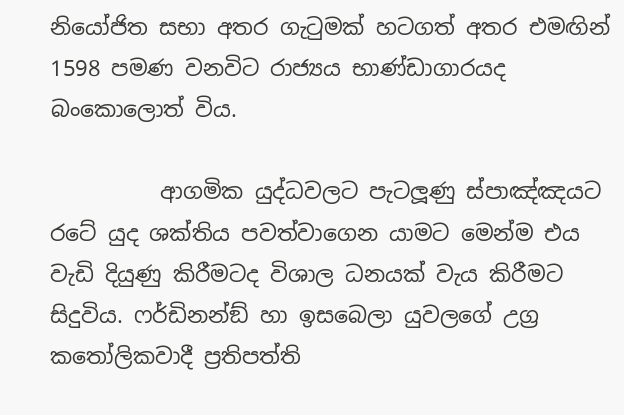නියෝජිත සභා අතර ගැටුමක් හටගත් අතර එමඟින් 1598 පමණ වනවිට රාජ්‍යය භාණ්ඩාගාරයද බංකොලොත් විය.

          ආගමික යුද්ධවලට පැටලූණු ස්පාඤ්ඤයට රටේ යුද ශක්තිය පවත්වාගෙන යාමට මෙන්ම එය වැඩි දියුණු කිරීමටද විශාල ධනයක් වැය කිරීමට සිදුවිය. ෆර්ඩිනන්ඞ් හා ඉසබෙලා යුවලගේ උග්‍ර කතෝලිකවාදී ප්‍රතිපත්ති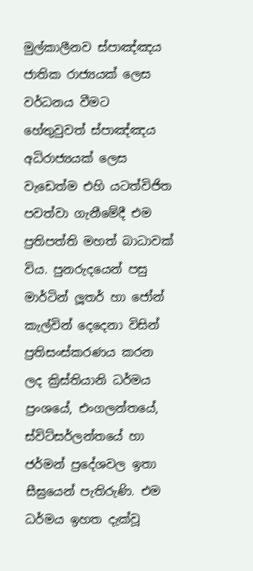මුල්කාලීනව ස්පාඤ්ඤය ජාතික රාජ්‍යයක් ලෙස වර්ධනය වීමට හේතුවුවත් ස්පාඤ්ඤය අධිරාජ්‍යයක් ලෙස වැඩෙත්ම එහි යටත්විජිත පවත්වා ගැනීමේදී එම ප්‍රතිපත්ති මහත් බාධාවක් විය. පුනරුදයෙන් පසු මාර්ටින් ලූතර් හා ජෝන් කැල්වින් දෙදෙනා විසින් ප්‍රතිසංස්කරණය කරන ලද ක්‍රිස්තියානි ධර්මය ප්‍රංශයේ, එංගලන්තයේ, ස්විට්සර්ලන්තයේ හා ජර්මන් ප්‍රදේශවල ඉතා සීඝ්‍රයෙන් පැතිරුණි. එම ධර්මය ඉහත දැක්වූ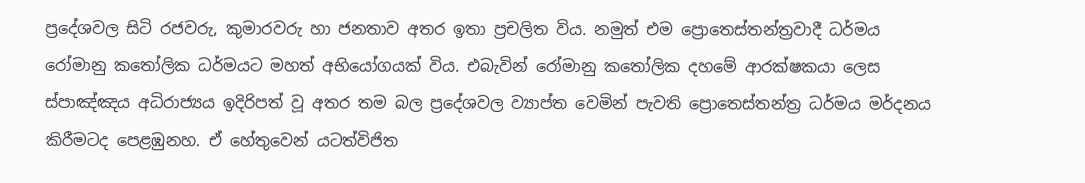ප්‍රදේශවල සිටි රජවරු, කුමාරවරු හා ජනතාව අතර ඉතා ප්‍රචලිත විය. නමුත් එම ප්‍රොතෙස්තන්ත්‍රවාදී ධර්මය රෝමානු කතෝලික ධර්මයට මහත් අභියෝගයක් විය. එබැවින් රෝමානු කතෝලික දහමේ ආරක්ෂකයා ලෙස ස්පාඤ්ඤය අධිරාජ්‍යය ඉදිරිපත් වූ අතර තම බල ප්‍රදේශවල ව්‍යාප්ත වෙමින් පැවති ප්‍රොතෙස්තන්ත්‍ර ධර්මය මර්දනය කිරීමටද පෙළඹුනහ. ඒ හේතුවෙන් යටත්විජිත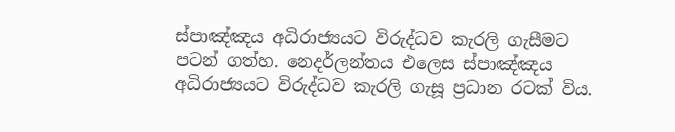ස්පාඤ්ඤය අධිරාජ්‍යයට විරුද්ධව කැරලි ගැසීමට පටන් ගත්හ. නෙදර්ලන්තය එලෙස ස්පාඤ්ඤය අධිරාජ්‍යයට විරුද්ධව කැරලි ගැසූ ප්‍රධාන රටක් විය.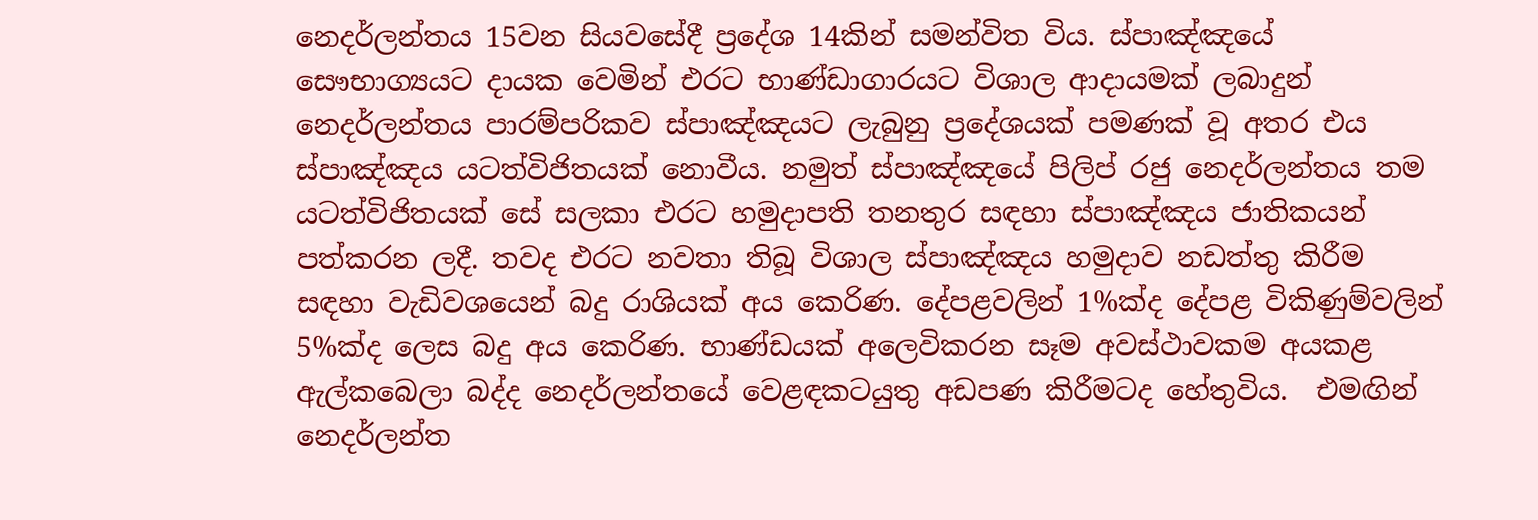නෙදර්ලන්තය 15වන සියවසේදී ප්‍රදේශ 14කින් සමන්විත විය. ස්පාඤ්ඤයේ සෞභාග්‍යයට දායක වෙමින් එරට භාණ්ඩාගාරයට විශාල ආදායමක් ලබාදුන් නෙදර්ලන්තය පාරම්පරිකව ස්පාඤ්ඤයට ලැබුනු ප්‍රදේශයක් පමණක් වූ අතර එය ස්පාඤ්ඤය යටත්විජිතයක් නොවීය. නමුත් ස්පාඤ්ඤයේ පිලිප් රජු නෙදර්ලන්තය තම යටත්විජිතයක් සේ සලකා එරට හමුදාපති තනතුර සඳහා ස්පාඤ්ඤය ජාතිකයන් පත්කරන ලදී. තවද එරට නවතා තිබූ විශාල ස්පාඤ්ඤය හමුදාව නඩත්තු කිරීම සඳහා වැඩිවශයෙන් බදු රාශියක් අය කෙරිණ. දේපළවලින් 1%ක්ද දේපළ විකිණුම්වලින් 5%ක්ද ලෙස බදු අය කෙරිණ. භාණ්ඩයක් අලෙවිකරන සෑම අවස්ථාවකම අයකළ ඇල්කබෙලා බද්ද නෙදර්ලන්තයේ වෙළඳකටයුතු අඩපණ කිරීමටද හේතුවිය.  එමඟින් නෙදර්ලන්ත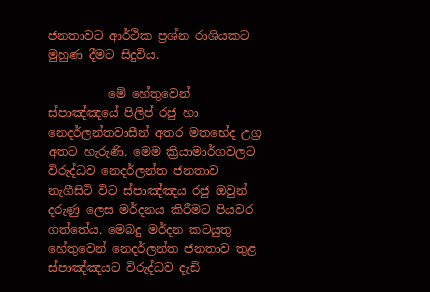ජනතාවට ආර්ථික ප්‍රශ්න රාශියකට මුහුණ දීමට සිදුවිය.

          මේ හේතුවෙන් ස්පාඤ්ඤයේ පිලිප් රජු හා නෙදර්ලන්තවාසීන් අතර මතභේද උග්‍ර අතට හැරුණි. මෙම ක්‍රියාමාර්ගවලට විරුද්ධව නෙදර්ලන්ත ජනතාව නැගීසිටි විට ස්පාඤ්ඤය රජු ඔවුන් දරුණු ලෙස මර්දනය කිරීමට පියවර ගත්තේය. මෙබදු මර්දන කටයුතු හේතුවෙන් නෙදර්ලන්ත ජනතාව තුළ ස්පාඤ්ඤයට විරුද්ධව දැඩි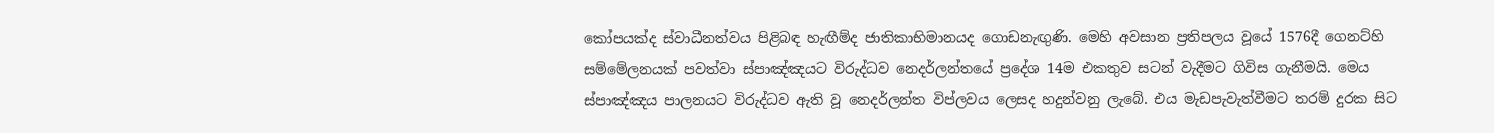කෝපයක්ද ස්වාධීනත්වය පිළිබඳ හැඟීම්ද ජාතිකාභිමානයද ගොඩනැඟුණි. මෙහි අවසාන ප්‍රතිපලය වූයේ 1576දී ගෙනට්හි සම්මේලනයක් පවත්වා ස්පාඤ්ඤයට විරුද්ධව නෙදර්ලන්තයේ ප්‍රදේශ 14ම එකතුව සටන් වැදීමට ගිවිස ගැනීමයි. මෙය ස්පාඤ්ඤය පාලනයට විරුද්ධව ඇති වූ නෙදර්ලන්ත විප්ලවය ලෙසද හදුන්වනු ලැබේ. එය මැඩපැවැත්වීමට තරම් දුරක සිට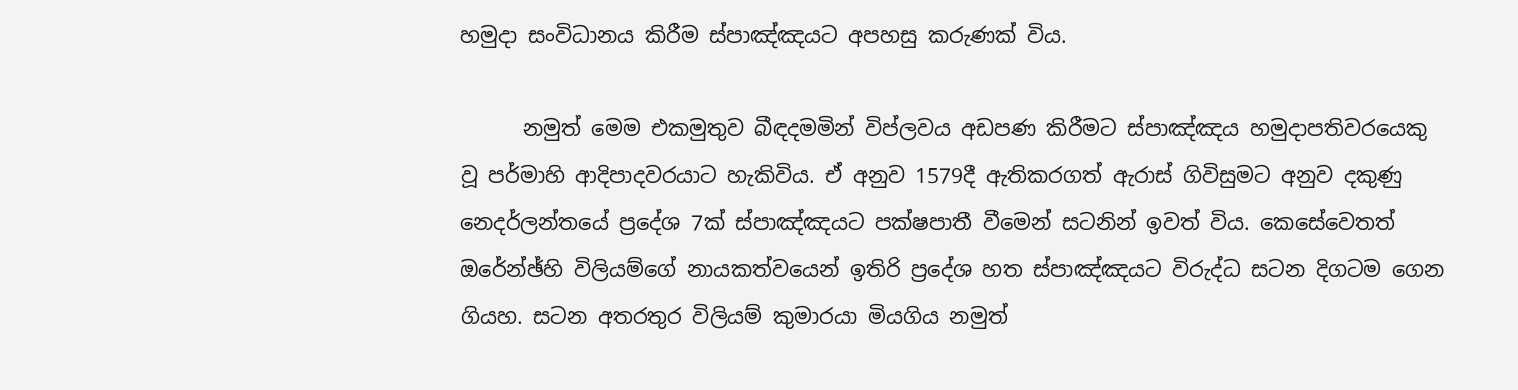හමුදා සංවිධානය කිරීම ස්පාඤ්ඤයට අපහසු කරුණක් විය.

      නමුත් මෙම එකමුතුව බීඳදමමින් විප්ලවය අඩපණ කිරීමට ස්පාඤ්ඤය හමුදාපතිවරයෙකු වූ පර්මාහි ආදිපාදවරයාට හැකිවිය. ඒ අනුව 1579දී ඇතිකරගත් ඇරාස් ගිවිසුමට අනුව දකුණු නෙදර්ලන්තයේ ප්‍රදේශ 7ක් ස්පාඤ්ඤයට පක්ෂපාතී වීමෙන් සටනින් ඉවත් විය. කෙසේවෙතත්  ඔරේන්ඡ්හි විලියම්ගේ නායකත්වයෙන් ඉතිරි ප්‍රදේශ හත ස්පාඤ්ඤයට විරුද්ධ සටන දිගටම ගෙන ගියහ. සටන අතරතුර විලියම් කුමාරයා මියගිය නමුත්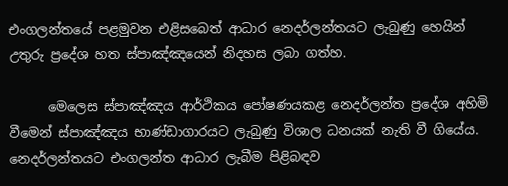එංගලන්තයේ පළමුවන එළිසබෙත් ආධාර නෙදර්ලන්තයට ලැබුණු හෙයින් උතුරු ප්‍රදේශ හත ස්පාඤ්ඤයෙන් නිදහස ලබා ගත්හ.

      මෙලෙස ස්පාඤ්ඤය ආර්ථිකය පෝෂණයකළ නෙදර්ලන්ත ප්‍රදේශ අහිමි වීමෙන් ස්පාඤ්ඤය භාණ්ඩාගාරයට ලැබුණු විශාල ධනයක් නැති වී ගියේය. නෙදර්ලන්තයට එංගලන්ත ආධාර ලැබීම පිළිබඳව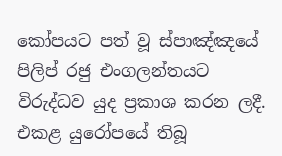කෝපයට පත් වූ ස්පාඤ්ඤයේ පිලිප් රජු එංගලන්තයට විරුද්ධව යුද ප්‍රකාශ කරන ලදී. එකළ යුරෝපයේ තිබූ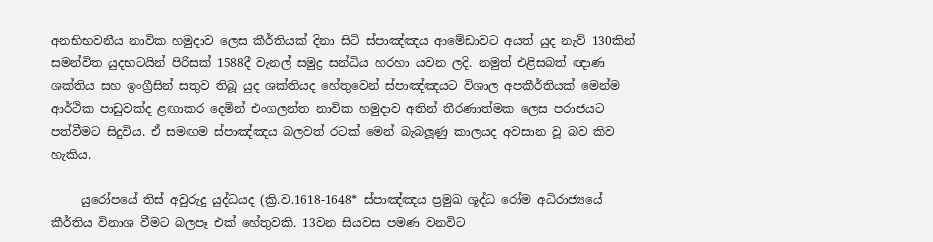අනභිභවනීය නාවික හමුදාව ලෙස කීර්තියක් දිනා සිටි ස්පාඤ්ඤය ආමේඩාවට අයත් යුද නැව් 130කින්  සමන්විත යුදභටයින් පිරිසක් 1588දී වැනල් සමුද්‍ර සන්ධිය හරහා යවන ලදි. නමුත් එළිසබත් ඥාණ ශක්තිය සහ ඉංග්‍රීසින් සතුව තිබූ යුද ශක්තියද හේතුවෙන් ස්පාඤ්ඤයට විශාල අපකීර්තියක් මෙන්ම ආර්ථික පාඩුවක්ද ළඟාකර දෙමින් එංගලන්ත නාවික හමුදාව අතින් තීරණාත්මක ලෙස පරාජයට පත්වීමට සිදුවිය. ඒ සමඟම ස්පාඤ්ඤය බලවත් රටක් මෙන් බැබලූණු කාලයද අවසාන වූ බව කිව හැකිය.

     යුරෝපයේ තිස් අවුරුදු යුද්ධයද (ක්‍රි.ව.1618-1648* ස්පාඤ්ඤය ප්‍රමුඛ ශූද්ධ රෝම අධිරාජ්‍යයේ කීර්තිය විනාශ වීමට බලපෑ එක් හේතුවකි. 13වන සියවස පමණ වනවිට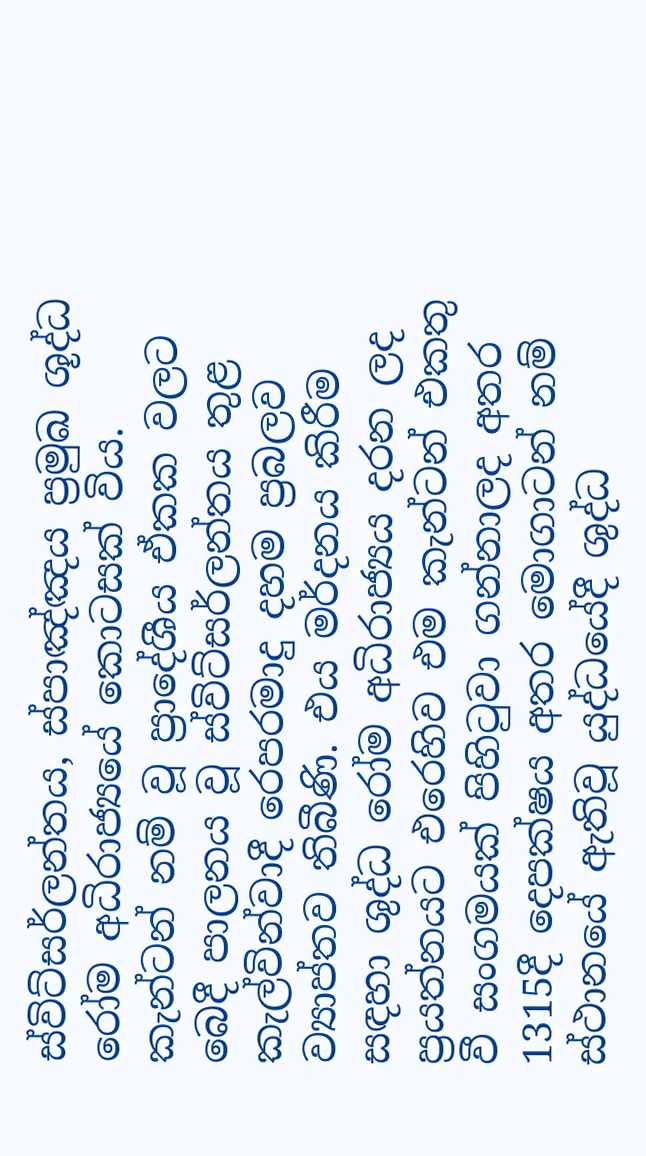ස්විට්සර්ලන්තය, ස්පාඤ්ඤය ප්‍රමුඛ ශූද්ධ රෝම අධිරාජ්‍යයේ කොටසක් විය. කැන්ටන් නම් වූ ප්‍රාදේශීය ඒකක වලට බෙදී පාලනය වූ ස්විට්සර්ලන්තය තුළ කැල්වින්වාදී රෙපරමාදු දහම ප්‍රබලව ව්‍යාප්තව තිබීණි. එය මර්දනය කිරීම සඳහා ශුද්ධ රෝම අධිරාජ්‍යය දරන ලද ප්‍රයත්නයට එරෙහිව එම කැන්ටන් එකතු වී සංගමයක් පිහිටුවා ගන්නාලද අතර 1315දී දෙපක්ෂය අතර මොගාටන් නම් ස්ථානයේ ඇතිවූ යුද්ධයේදී ශුද්ධ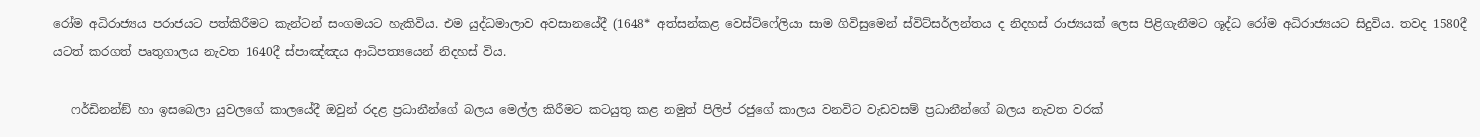රෝම අධිරාජ්‍යය පරාජයට පත්කිරීමට කැන්ටන් සංගමයට හැකිවිය. එම යුද්ධමාලාව අවසානයේදී (1648* අත්සන්කළ වෙස්ට්ෆේලියා සාම ගිවිසුමෙන් ස්විට්සර්ලන්තය ද නිදහස් රාජ්‍යයක් ලෙස පිළිගැනීමට ශූද්ධ රෝම අධිරාජ්‍යයට සිදුවිය. තවද 1580දී යටත් කරගත් පෘතුගාලය නැවත 1640දී ස්පාඤ්ඤය ආධිපත්‍යයෙන් නිදහස් විය.

   ෆර්ඩිනන්ඞ් හා ඉසබෙලා යුවලගේ කාලයේදී ඔවුන් රදළ ප්‍රධානීන්ගේ බලය මෙල්ල කිරීමට කටයුතු කළ නමුත් පිලිප් රජුගේ කාලය වනවිට වැඩවසම් ප්‍රධානීන්ගේ බලය නැවත වරක්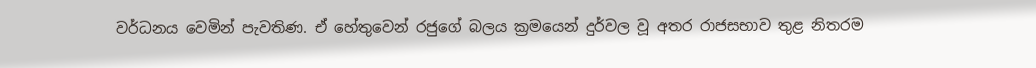වර්ධනය වෙමින් පැවතිණ. ඒ හේතුවෙන් රජුගේ බලය ක්‍රමයෙන් දුර්වල වූ අතර රාජසභාව තුළ නිතරම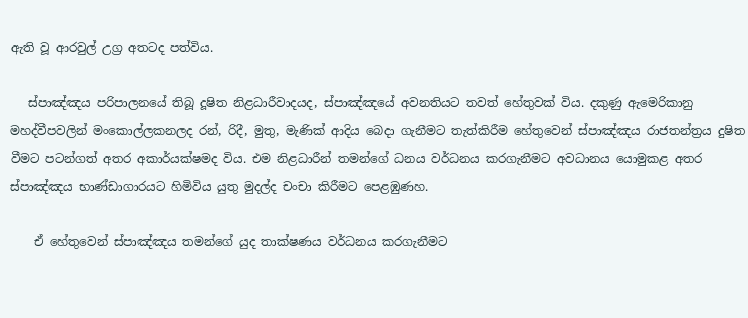ඇති වූ ආරවුල් උග්‍ර අතටද පත්විය.

   ස්පාඤ්ඤය පරිපාලනයේ තිබූ දූෂිත නිළධාරීවාදයද, ස්පාඤ්ඤයේ අවනතියට තවත් හේතුවක් විය. දකුණු ඇමෙරිකානු මහද්වීපවලින් මංකොල්ලකනලද රන්, රිදී, මුතු, මැණික් ආදිය බෙදා ගැනීමට තැත්කිරීම හේතුවෙන් ස්පාඤ්ඤය රාජතන්ත්‍රය දුෂිත වීමට පටන්ගත් අතර අකාර්යක්ෂමද විය. එම නිළධාරීන් තමන්ගේ ධනය වර්ධනය කරගැනීමට අවධානය යොමුකළ අතර ස්පාඤ්ඤය භාණ්ඩාගාරයට හිමිවිය යුතු මුදල්ද චංචා කිරීමට පෙළඹුණහ.

    ඒ හේතුවෙන් ස්පාඤ්ඤය තමන්ගේ යුද තාක්ෂණය වර්ධනය කරගැනීමට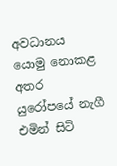අවධානය යොමු නොකළ අතර යුරෝපයේ නැගී එමින් සිටි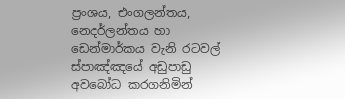ප්‍රංශය, එංගලන්තය, නෙදර්ලන්තය හා ඩෙන්මාර්කය වැනි රටවල් ස්පාඤ්ඤයේ අඩුපාඩු අවබෝධ කරගනිමින්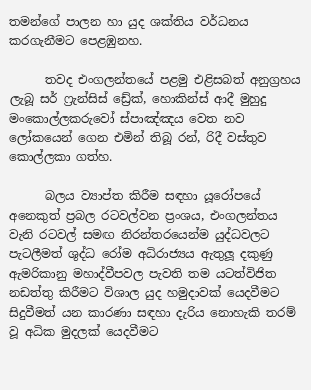තමන්ගේ පාලන හා යුද ශක්තිය වර්ධනය කරගැනීමට පෙළඹුනහ.

      තවද එංගලන්තයේ පළමු එළිසබත් අනුග්‍රහය ලැබූ සර් ෆ්‍රැන්සිස් ඩ්‍රේක්, හොකින්ස් ආදී මුහුදු මංකොල්ලකරුවෝ ස්පාඤ්ඤය වෙත නව ලෝකයෙන් ගෙන එමින් තිබූ රන්, රිදී වස්තුව කොල්ලකා ගත්හ.

      බලය ව්‍යාප්ත කිරීම සඳහා යූරෝපයේ අනෙකුත් ප්‍රබල රටවල්වන ප්‍රංශය, එංගලන්තය වැනි රටවල් සමඟ නිරන්තරයෙන්ම යුද්ධවලට පැටලීමත් ශුද්ධ රෝම අධිරාජ්‍යය ඇතුලූ දකුණු ඇමරිකානු මහාද්වීපවල පැවති තම යටත්විජිත නඩත්තු කිරීමට විශාල යුද හමුදාවක් යෙදවීමට සිදුවීමත් යන කාරණා සඳහා දැරිය නොහැකි තරම් වූ අධික මුදලක් යෙදවීමට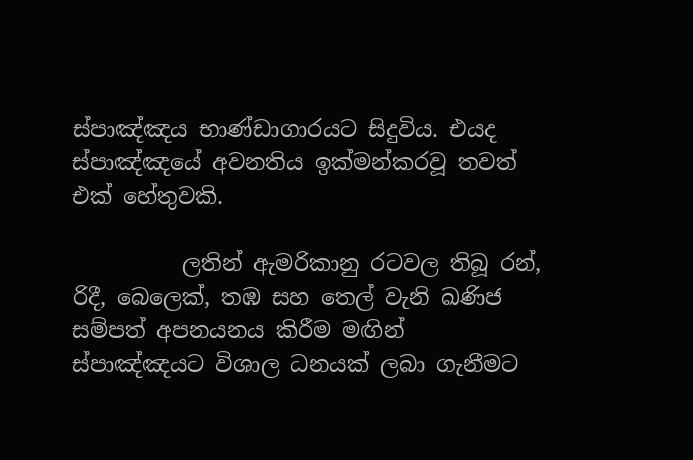ස්පාඤ්ඤය භාණ්ඩාගාරයට සිදුවිය. එයද ස්පාඤ්ඤයේ අවනතිය ඉක්මන්කරවූ තවත් එක් හේතුවකි.

          ලතින් ඇමරිකානු රටවල තිබූ රන්, රිදී, බෙලෙක්, තඹ සහ තෙල් වැනි ඛණිජ සම්පත් අපනයනය කිරීම මඟින් ස්පාඤ්ඤයට විශාල ධනයක් ලබා ගැනීමට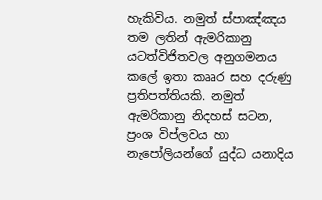හැකිවිය. නමුත් ස්පාඤ්ඤය තම ලතින් ඇමරිකානු යටත්විජිතවල අනුගමනය කලේ ඉතා කෲර සහ දරුණු ප්‍රතිපත්තියකි. නමුත් ඇමරිකානු නිදහස් සටන, ප්‍රංශ විප්ලවය හා නැපෝලියන්ගේ යුද්ධ යනාදිය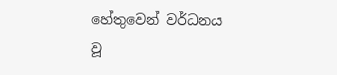හේතුවෙන් වර්ධනය වූ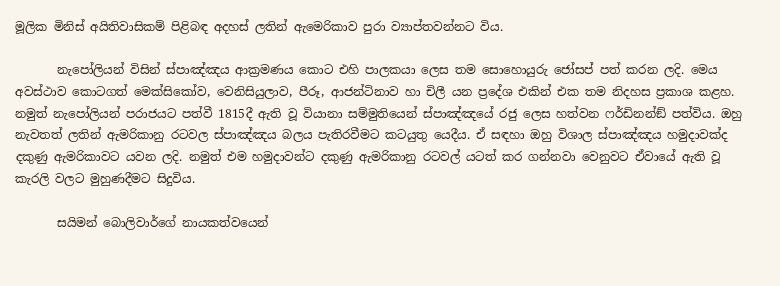මූලික මිනිස් අයිතිවාසිකම් පිළිබඳ අදහස් ලතින් ඇමෙරිකාව පුරා ව්‍යාප්තවන්නට විය.

       නැපෝලියන් විසින් ස්පාඤ්ඤය ආක්‍රමණය කොට එහි පාලකයා ලෙස තම සොහොයුරු ජෝසප් පත් කරන ලදි. මෙය අවස්ථාව කොටගත් මෙක්සිකෝව, වෙනිසියුලාව, පීරූ, ආජන්ටිනාව හා චිලී යන ප්‍රදේශ එකින් එක තම නිදහස ප්‍රකාශ කළහ. නමුත් නැපෝලියන් පරාජයට පත්වී 1815දී ඇති වූ වියානා සම්මුතියෙන් ස්පාඤ්ඤයේ රජු ලෙස හත්වන ෆර්ඩිනන්ඞ් පත්විය. ඔහු නැවතත් ලතින් ඇමරිකානු රටවල ස්පාඤ්ඤය බලය පැතිරවීමට කටයුතු යෙදීය. ඒ සඳහා ඔහු විශාල ස්පාඤ්ඤය හමුදාවක්ද දකුණු ඇමරිකාවට යවන ලදි. නමුත් එම හමුදාවන්ට දකුණු ඇමරිකානු රටවල් යටත් කර ගන්නවා වෙනුවට ඒවායේ ඇති වූ කැරලි වලට මුහුණදීමට සිදුවිය.

       සයිමන් බොලිවාර්ගේ නායකත්වයෙන්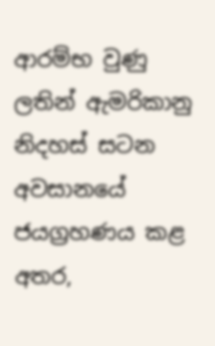ආරම්භ වුණු ලතින් ඇමරිකානු නිදහස් සටන අවසානයේ ජයග්‍රහණය කළ අතර,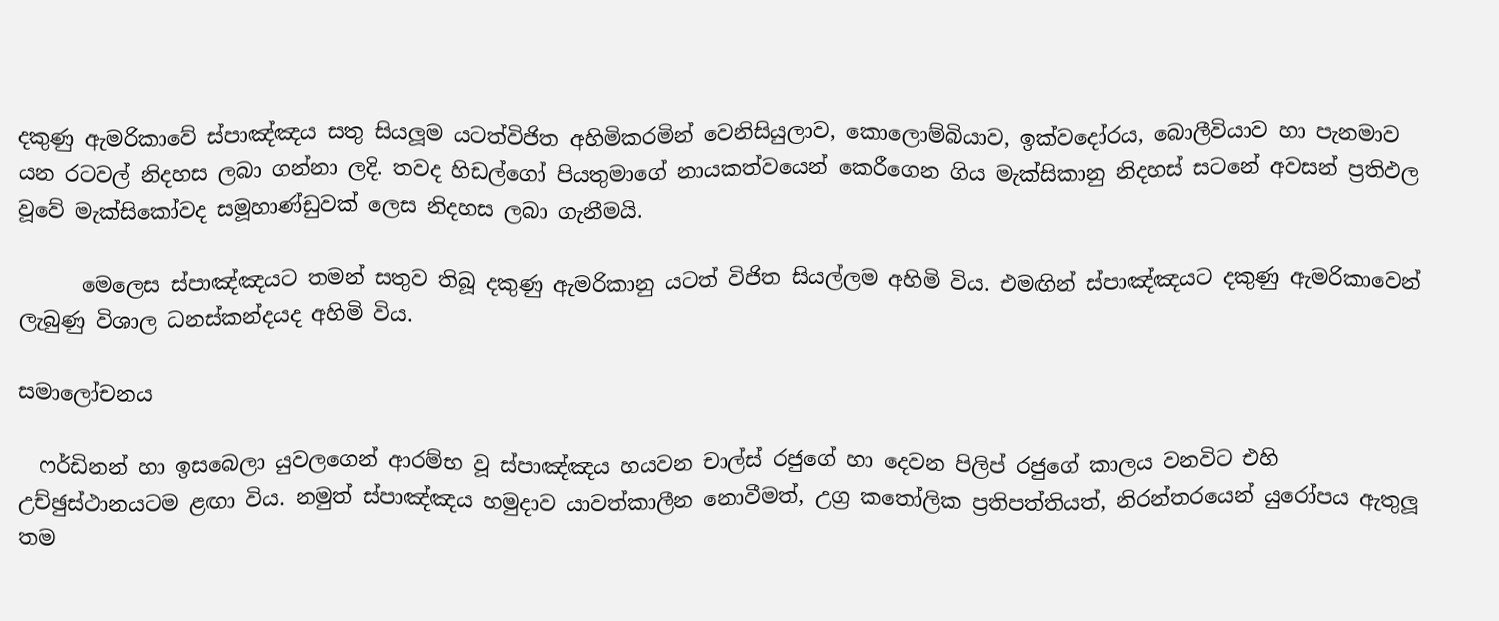දකුණු ඇමරිකාවේ ස්පාඤ්ඤය සතු සියලූම යටත්විජිත අහිමිකරමින් වෙනිසියුලාව, කොලොම්බියාව, ඉක්වදෝරය, බොලීවියාව හා පැනමාව යන රටවල් නිදහස ලබා ගන්නා ලදි. තවද හිඩල්ගෝ පියතුමාගේ නායකත්වයෙන් කෙරීගෙන ගිය මැක්සිකානු නිදහස් සටනේ අවසන් ප්‍රතිඵල වූවේ මැක්සිකෝවද සමූහාණ්ඩුවක් ලෙස නිදහස ලබා ගැනීමයි.

      මෙලෙස ස්පාඤ්ඤයට තමන් සතුව තිබූ දකුණු ඇමරිකානු යටත් විජිත සියල්ලම අහිමි විය. එමඟින් ස්පාඤ්ඤයට දකුණු ඇමරිකාවෙන් ලැබුණු විශාල ධනස්කන්දයද අහිමි විය.

සමාලෝචනය

  ෆර්ඩිනන් හා ඉසබෙලා යුවලගෙන් ආරම්භ වූ ස්පාඤ්ඤය හයවන චාල්ස් රජුගේ හා දෙවන පිලිප් රජුගේ කාලය වනවිට එහි උච්ඡුස්ථානයටම ළඟා විය. නමුත් ස්පාඤ්ඤය හමුදාව යාවත්කාලීන නොවීමත්, උග්‍ර කතෝලික ප්‍රතිපත්තියත්, නිරන්තරයෙන් යුරෝපය ඇතුලූ තම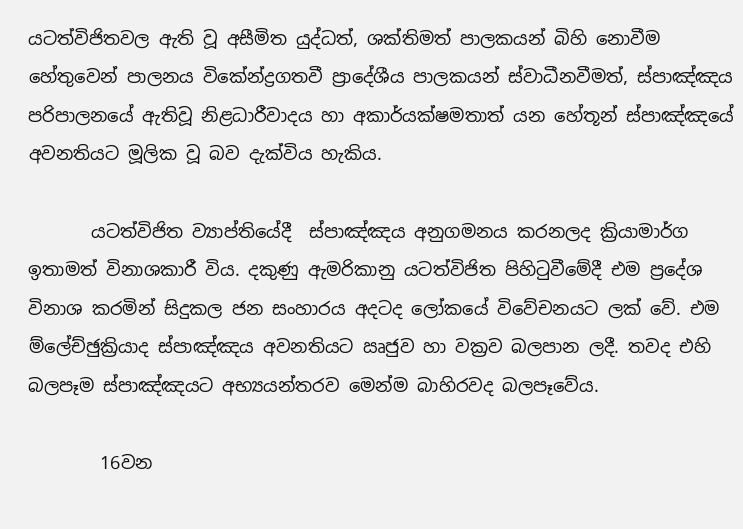යටත්විජිතවල ඇති වූ අසීමිත යුද්ධත්, ශක්තිමත් පාලකයන් බිහි නොවීම හේතුවෙන් පාලනය විකේන්ද්‍රගතවී ප්‍රාදේශීය පාලකයන් ස්වාධීනවීමත්, ස්පාඤ්ඤය පරිපාලනයේ ඇතිවූ නිළධාරීවාදය හා අකාර්යක්ෂමතාත් යන හේතූන් ස්පාඤ්ඤයේ අවනතියට මූලික වූ බව දැක්විය හැකිය.

       යටත්විජිත ව්‍යාප්තියේදී  ස්පාඤ්ඤය අනුගමනය කරනලද ක්‍රියාමාර්ග ඉතාමත් විනාශකාරී විය. දකුණු ඇමරිකානු යටත්විජිත පිහිටුවීමේදී එම ප්‍රදේශ විනාශ කරමින් සිදුකල ජන සංහාරය අදටද ලෝකයේ විවේචනයට ලක් වේ. එම ම්ලේච්ඡුක්‍රියාද ස්පාඤ්ඤය අවනතියට ඍජුව හා වක්‍රව බලපාන ලදී. තවද එහි බලපෑම ස්පාඤ්ඤයට අභ්‍යයන්තරව මෙන්ම බාහිරවද බලපෑවේය.

        16වන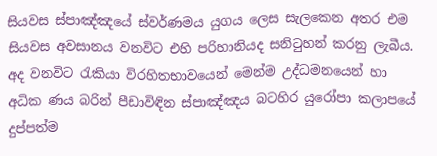සියවස ස්පාඤ්ඤයේ ස්වර්ණමය යුගය ලෙස සැලකෙන අතර එම සියවස අවසානය වනවිට එහි පරිහානියද සනිටුහන් කරනු ලැබීය. අද වනවිට රැකියා විරහිතභාවයෙන් මෙන්ම උද්ධමනයෙන් හා අධික ණය බරින් පීඩාවිඳින ස්පාඤ්ඤය බටහිර යුරෝපා කලාපයේ දුප්පත්ම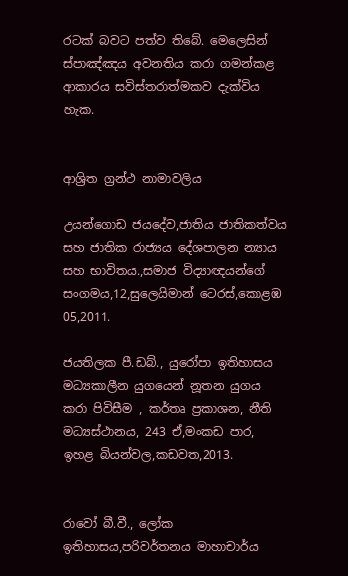රටක් බවට පත්ව තිබේ. මෙලෙසින් ස්පාඤ්ඤය අවනතිය කරා ගමන්කළ ආකාරය සවිස්තරාත්මකව දැක්විය හැක.


ආශ්‍රිත ග්‍රන්ථ නාමාවලිය

උයන්ගොඩ ජයදේව,ජාතිය ජාතිකත්වය සහ ජාතික රාජ්‍යය දේශපාලන න්‍යාය සහ භාවිතය.,සමාජ විද්‍යාඥයන්ගේ සංගමය,12,සුලෙයිමාන් ටෙරස්,කොළඹ 05,2011.

ජයතිලක පී.ඩබ්., යුරෝපා ඉතිහාසය මධ්‍යකාලීන යුගයෙන් නූතන යුගය කරා පිවිසීම , කර්තෘ ප්‍රකාශන, නීති මධ්‍යස්ථානය, 243 ඒ,මංකඩ පාර, ඉහළ බියන්වල,කඩවත,2013.


රාවෝ බී.වී., ලෝක ඉතිහාසය,පරිවර්තනය මාහාචාර්ය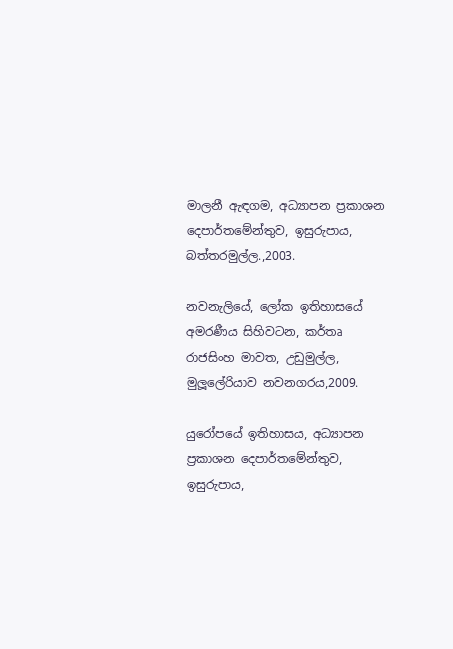මාලනී ඇඳගම, අධ්‍යාපන ප්‍රකාශන දෙපාර්තමේන්තුව, ඉසුරුපාය, බත්තරමුල්ල.,2003.

නවනැලියේ, ලෝක ඉතිහාසයේ අමරණීය සිහිවටන, කර්තෘ රාජසිංහ මාවත, උඩුමුල්ල, මුලූලේරියාව නවනගරය,2009.

යුරෝපයේ ඉතිහාසය, අධ්‍යාපන ප්‍රකාශන දෙපාර්තමේන්තුව, ඉසුරුපාය,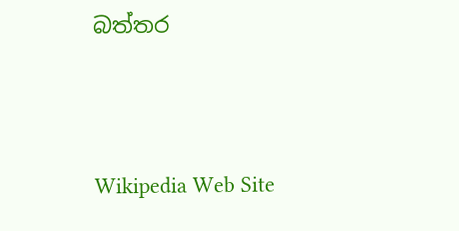බත්තර



Wikipedia Web Site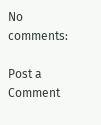No comments:

Post a Comment